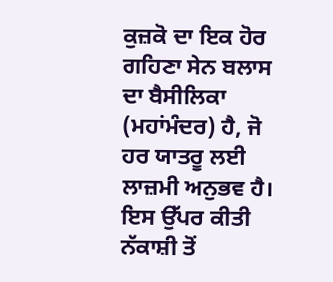ਕੁਜ਼ਕੋ ਦਾ ਇਕ ਹੋਰ ਗਹਿਣਾ ਸੇਨ ਬਲਾਸ ਦਾ ਬੈਸੀਲਿਕਾ (ਮਹਾਂਮੰਦਰ) ਹੈ, ਜੋ ਹਰ ਯਾਤਰੂ ਲਈ ਲਾਜ਼ਮੀ ਅਨੁਭਵ ਹੈ। ਇਸ ਉੱਪਰ ਕੀਤੀ ਨੱਕਾਸ਼ੀ ਤੋਂ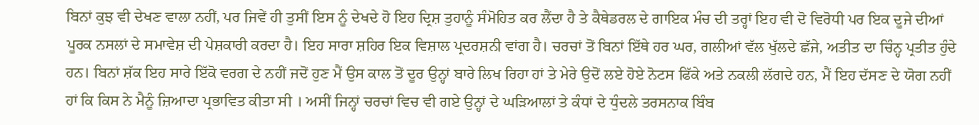ਬਿਨਾਂ ਕੁਝ ਵੀ ਦੇਖਣ ਵਾਲਾ ਨਹੀਂ, ਪਰ ਜਿਵੇਂ ਹੀ ਤੁਸੀਂ ਇਸ ਨੂੰ ਦੇਖਦੇ ਹੋ ਇਹ ਦ੍ਰਿਸ਼ ਤੁਹਾਨੂੰ ਸੰਮੋਹਿਤ ਕਰ ਲੈਂਦਾ ਹੈ ਤੇ ਕੈਥੇਡਰਲ ਦੇ ਗਾਇਕ ਮੰਚ ਦੀ ਤਰ੍ਹਾਂ ਇਹ ਵੀ ਦੋ ਵਿਰੋਧੀ ਪਰ ਇਕ ਦੂਜੇ ਦੀਆਂ ਪੂਰਕ ਨਸਲਾਂ ਦੇ ਸਮਾਵੇਸ਼ ਦੀ ਪੇਸ਼ਕਾਰੀ ਕਰਦਾ ਹੈ। ਇਹ ਸਾਰਾ ਸ਼ਹਿਰ ਇਕ ਵਿਸ਼ਾਲ ਪ੍ਰਦਰਸ਼ਨੀ ਵਾਂਗ ਹੈ। ਚਰਚਾਂ ਤੋਂ ਬਿਨਾਂ ਇੱਥੇ ਹਰ ਘਰ, ਗਲੀਆਂ ਵੱਲ ਖੁੱਲਦੇ ਛੱਜੇ, ਅਤੀਤ ਦਾ ਚਿੰਨ੍ਹ ਪ੍ਰਤੀਤ ਹੁੰਦੇ ਹਨ। ਬਿਨਾਂ ਸ਼ੱਕ ਇਹ ਸਾਰੇ ਇੱਕੋ ਵਰਗ ਦੇ ਨਹੀਂ ਜਦੋਂ ਹੁਣ ਮੈਂ ਉਸ ਕਾਲ ਤੋਂ ਦੂਰ ਉਨ੍ਹਾਂ ਬਾਰੇ ਲਿਖ ਰਿਹਾ ਹਾਂ ਤੇ ਮੇਰੇ ਉਦੋਂ ਲਏ ਹੋਏ ਨੋਟਸ ਫਿੱਕੇ ਅਤੇ ਨਕਲੀ ਲੱਗਦੇ ਹਨ, ਮੈਂ ਇਹ ਦੱਸਣ ਦੇ ਯੋਗ ਨਹੀਂ ਹਾਂ ਕਿ ਕਿਸ ਨੇ ਮੈਨੂੰ ਜ਼ਿਆਦਾ ਪ੍ਰਭਾਵਿਤ ਕੀਤਾ ਸੀ । ਅਸੀਂ ਜਿਨ੍ਹਾਂ ਚਰਚਾਂ ਵਿਚ ਵੀ ਗਏ ਉਨ੍ਹਾਂ ਦੇ ਘੜਿਆਲਾਂ ਤੇ ਕੰਧਾਂ ਦੇ ਧੁੰਦਲੇ ਤਰਸਨਾਕ ਬਿੰਬ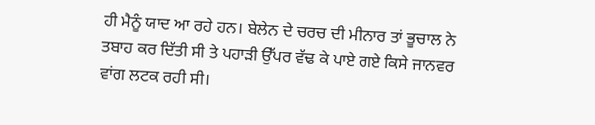ਹੀ ਮੈਨੂੰ ਯਾਦ ਆ ਰਹੇ ਹਨ। ਬੇਲੇਨ ਦੇ ਚਰਚ ਦੀ ਮੀਨਾਰ ਤਾਂ ਭੂਚਾਲ ਨੇ ਤਬਾਹ ਕਰ ਦਿੱਤੀ ਸੀ ਤੇ ਪਹਾੜੀ ਉੱਪਰ ਵੱਢ ਕੇ ਪਾਏ ਗਏ ਕਿਸੇ ਜਾਨਵਰ ਵਾਂਗ ਲਟਕ ਰਹੀ ਸੀ।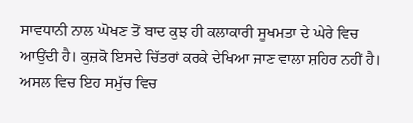ਸਾਵਧਾਨੀ ਨਾਲ ਘੋਖਣ ਤੋਂ ਬਾਦ ਕੁਝ ਹੀ ਕਲਾਕਾਰੀ ਸੂਖਮਤਾ ਦੇ ਘੇਰੇ ਵਿਚ ਆਉਂਦੀ ਹੈ। ਕੁਜ਼ਕੋ ਇਸਦੇ ਚਿੱਤਰਾਂ ਕਰਕੇ ਦੇਖਿਆ ਜਾਣ ਵਾਲਾ ਸ਼ਹਿਰ ਨਹੀਂ ਹੈ। ਅਸਲ ਵਿਚ ਇਹ ਸਮੁੱਚ ਵਿਚ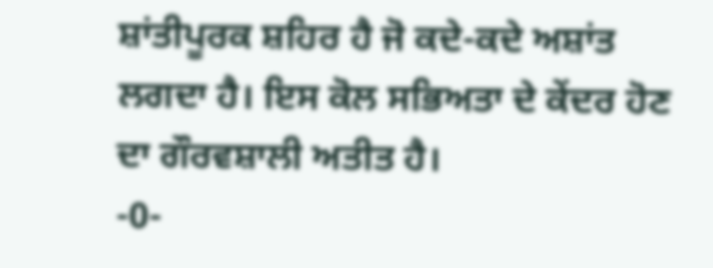ਸ਼ਾਂਤੀਪੂਰਕ ਸ਼ਹਿਰ ਹੈ ਜੋ ਕਦੇ-ਕਦੇ ਅਸ਼ਾਂਤ ਲਗਦਾ ਹੈ। ਇਸ ਕੋਲ ਸਭਿਅਤਾ ਦੇ ਕੇਂਦਰ ਹੋਣ ਦਾ ਗੌਰਵਸ਼ਾਲੀ ਅਤੀਤ ਹੈ।
-0-